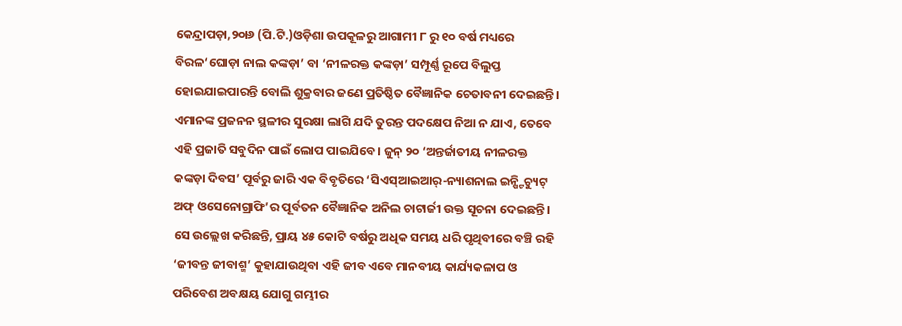କେନ୍ଦ୍ରାପଡ଼ା,୨୦ା୬ (ପି.ଟି.)ଓଡ଼ିଶା ଉପକୂଳରୁ ଆଗାମୀ ୮ ରୁ ୧୦ ବର୍ଷ ମଧ୍ୟରେ ବିରଳ‘ଘୋଡ଼ା ନାଲ କଙ୍କଡ଼ା’ ବା ‘ନୀଳରକ୍ତ କଙ୍କଡ଼ା’ ସମ୍ପୂର୍ଣ୍ଣ ରୂପେ ବିଲୁପ୍ତ ହୋଇଯାଇପାରନ୍ତି ବୋଲି ଶୁକ୍ରବାର ଜଣେ ପ୍ରତିଷ୍ଠିତ ବୈଜ୍ଞାନିକ ଚେତାବନୀ ଦେଇଛନ୍ତି। ଏମାନଙ୍କ ପ୍ରଜନନ ସ୍ଥଳୀର ସୁରକ୍ଷା ଲାଗି ଯଦି ତୁରନ୍ତ ପଦକ୍ଷେପ ନିଆ ନ ଯାଏ, ତେବେ ଏହି ପ୍ରଜାତି ସବୁଦିନ ପାଇଁ ଲୋପ ପାଇଯିବେ। ଜୁନ୍ ୨୦ ‘ଅନ୍ତର୍ଜାତୀୟ ନୀଳରକ୍ତ କଙ୍କଡ଼ା ଦିବସ’ ପୂର୍ବରୁ ଜାରି ଏକ ବିବୃତିରେ ‘ସିଏସ୍ଆଇଆର୍-ନ୍ୟାଶନାଲ ଇନ୍ଷ୍ଟିଚ୍ୟୁଟ୍ ଅଫ୍ ଓସେନୋଗ୍ରାଫି’ର ପୂର୍ବତନ ବୈଜ୍ଞାନିକ ଅନିଲ ଚାଟାର୍ଜୀ ଉକ୍ତ ସୂଚନା ଦେଇଛନ୍ତି। ସେ ଉଲ୍ଲେଖ କରିଛନ୍ତି, ପ୍ରାୟ ୪୫ କୋଟି ବର୍ଷରୁ ଅଧିକ ସମୟ ଧରି ପୃଥିବୀରେ ବଞ୍ଚି ରହି ‘ଜୀବନ୍ତ ଜୀବାଶ୍ମ’ କୁହାଯାଉଥିବା ଏହି ଜୀବ ଏବେ ମାନବୀୟ କାର୍ଯ୍ୟକଳାପ ଓ ପରିବେଶ ଅବକ୍ଷୟ ଯୋଗୁ ଗମ୍ଭୀର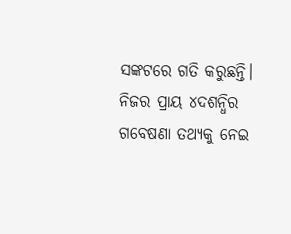ସଙ୍କଟରେ ଗତି କରୁଛନ୍ତି। ନିଜର ପ୍ରାୟ ୪ଦଶନ୍ଧିର ଗବେଷଣା ତଥ୍ୟକୁ ନେଇ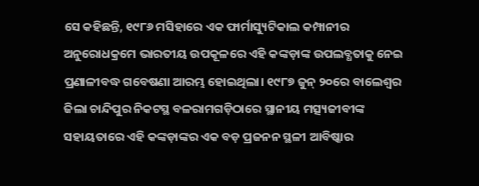ସେ କହିଛନ୍ତି, ୧୯୮୬ ମସିହାରେ ଏକ ଫାର୍ମାସ୍ୟୁଟିକାଲ କମ୍ପାନୀର ଅନୁରୋଧକ୍ରମେ ଭାରତୀୟ ଉପକୂଳରେ ଏହି କଙ୍କଡ଼ାଙ୍କ ଉପଲବ୍ଧତାକୁ ନେଇ ପ୍ରଣାଳୀବଦ୍ଧ ଗବେଷଣା ଆରମ୍ଭ ହୋଇଥିଲା। ୧୯୮୭ ଜୁନ୍ ୨୦ରେ ବାଲେଶ୍ୱର ଜିଲା ଚାନ୍ଦିପୁର ନିକଟସ୍ଥ ବଳରାମଗଡ଼ିଠାରେ ସ୍ଥାନୀୟ ମତ୍ସ୍ୟଜୀବୀଙ୍କ ସହାୟତାରେ ଏହି କଙ୍କଡ଼ାଙ୍କର ଏକ ବଡ଼ ପ୍ରଜନନ ସ୍ଥଳୀ ଆବିଷ୍କାର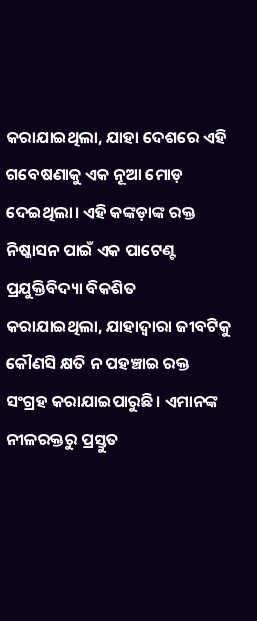କରାଯାଇଥିଲା, ଯାହା ଦେଶରେ ଏହି ଗବେଷଣାକୁ ଏକ ନୂଆ ମୋଡ଼ ଦେଇଥିଲା। ଏହି କଙ୍କଡ଼ାଙ୍କ ରକ୍ତ ନିଷ୍କାସନ ପାଇଁ ଏକ ପାଟେଣ୍ଟ ପ୍ରଯୁକ୍ତିବିଦ୍ୟା ବିକଶିତ କରାଯାଇଥିଲା, ଯାହାଦ୍ୱାରା ଜୀବଟିକୁ କୌଣସି କ୍ଷତି ନ ପହଞ୍ଚାଇ ରକ୍ତ ସଂଗ୍ରହ କରାଯାଇପାରୁଛି। ଏମାନଙ୍କ ନୀଳରକ୍ତରୁ ପ୍ରସ୍ତୁତ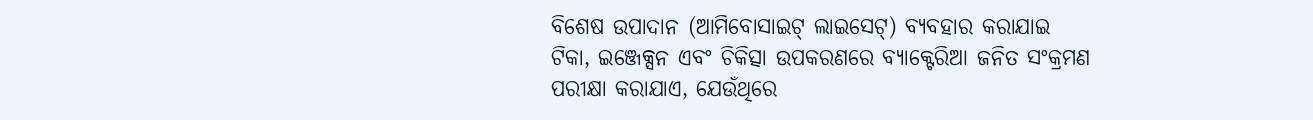ବିଶେଷ ଉପାଦାନ (ଆମିବୋସାଇଟ୍ ଲାଇସେଟ୍) ବ୍ୟବହାର କରାଯାଇ ଟିକା, ଇଞ୍ଜେକ୍ସନ ଏବଂ ଚିକିତ୍ସା ଉପକରଣରେ ବ୍ୟାକ୍ଟେରିଆ ଜନିତ ସଂକ୍ରମଣ ପରୀକ୍ଷା କରାଯାଏ, ଯେଉଁଥିରେ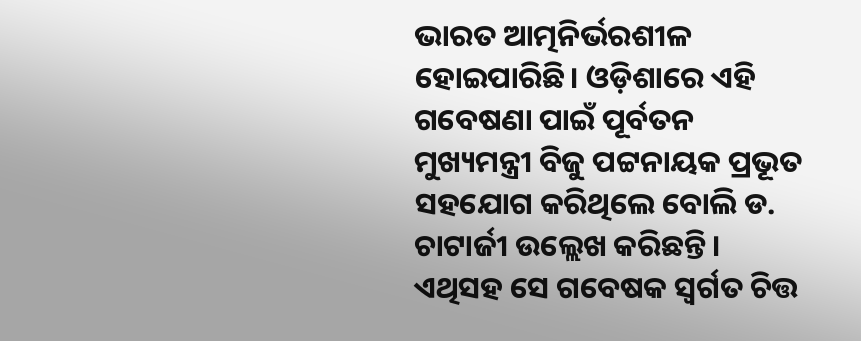ଭାରତ ଆତ୍ମନିର୍ଭରଶୀଳ ହୋଇପାରିଛି। ଓଡ଼ିଶାରେ ଏହି ଗବେଷଣା ପାଇଁ ପୂର୍ବତନ ମୁଖ୍ୟମନ୍ତ୍ରୀ ବିଜୁ ପଟ୍ଟନାୟକ ପ୍ରଭୂତ ସହଯୋଗ କରିଥିଲେ ବୋଲି ଡ. ଚାଟାର୍ଜୀ ଉଲ୍ଲେଖ କରିଛନ୍ତି। ଏଥିସହ ସେ ଗବେଷକ ସ୍ବର୍ଗତ ଚିତ୍ତ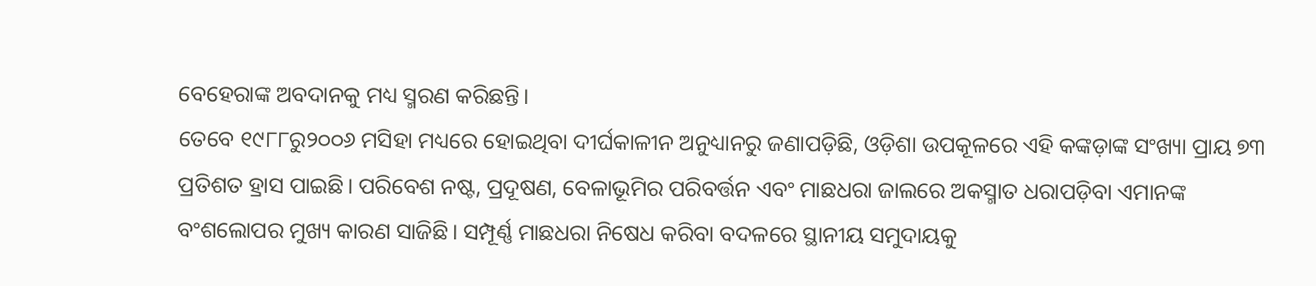ବେହେରାଙ୍କ ଅବଦାନକୁ ମଧ୍ୟ ସ୍ମରଣ କରିଛନ୍ତି।
ତେବେ ୧୯୮୮ରୁ୨୦୦୬ ମସିହା ମଧ୍ୟରେ ହୋଇଥିବା ଦୀର୍ଘକାଳୀନ ଅନୁଧ୍ୟାନରୁ ଜଣାପଡ଼ିଛି, ଓଡ଼ିଶା ଉପକୂଳରେ ଏହି କଙ୍କଡ଼ାଙ୍କ ସଂଖ୍ୟା ପ୍ରାୟ ୭୩ ପ୍ରତିଶତ ହ୍ରାସ ପାଇଛି। ପରିବେଶ ନଷ୍ଟ, ପ୍ରଦୂଷଣ, ବେଳାଭୂମିର ପରିବର୍ତ୍ତନ ଏବଂ ମାଛଧରା ଜାଲରେ ଅକସ୍ମାତ ଧରାପଡ଼ିବା ଏମାନଙ୍କ ବଂଶଲୋପର ମୁଖ୍ୟ କାରଣ ସାଜିଛି। ସମ୍ପୂର୍ଣ୍ଣ ମାଛଧରା ନିଷେଧ କରିବା ବଦଳରେ ସ୍ଥାନୀୟ ସମୁଦାୟକୁ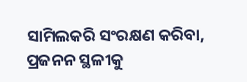ସାମିଲକରି ସଂରକ୍ଷଣ କରିବା, ପ୍ରଜନନ ସ୍ଥଳୀକୁ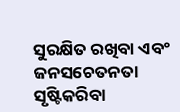ସୁରକ୍ଷିତ ରଖିବା ଏବଂ ଜନସଚେତନତା ସୃଷ୍ଟିକରିବା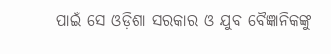ପାଇଁ ସେ ଓଡ଼ିଶା ସରକାର ଓ ଯୁବ ବୈଜ୍ଞାନିକଙ୍କୁ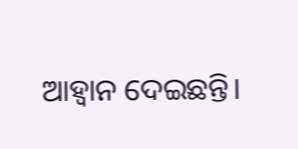ଆହ୍ବାନ ଦେଇଛନ୍ତି।